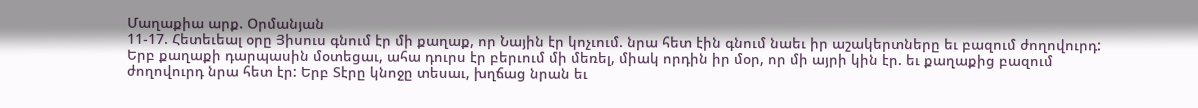Մաղաքիա արք. Օրմանյան
11-17. Հետեւեալ օրը Յիսուս գնում էր մի քաղաք, որ Նային էր կոչւում. նրա հետ էին գնում նաեւ իր աշակերտները եւ բազում ժողովուրդ: Երբ քաղաքի դարպասին մօտեցաւ, ահա դուրս էր բերւում մի մեռել, միակ որդին իր մօր, որ մի այրի կին էր. եւ քաղաքից բազում ժողովուրդ նրա հետ էր: Երբ Տէրը կնոջը տեսաւ, խղճաց նրան եւ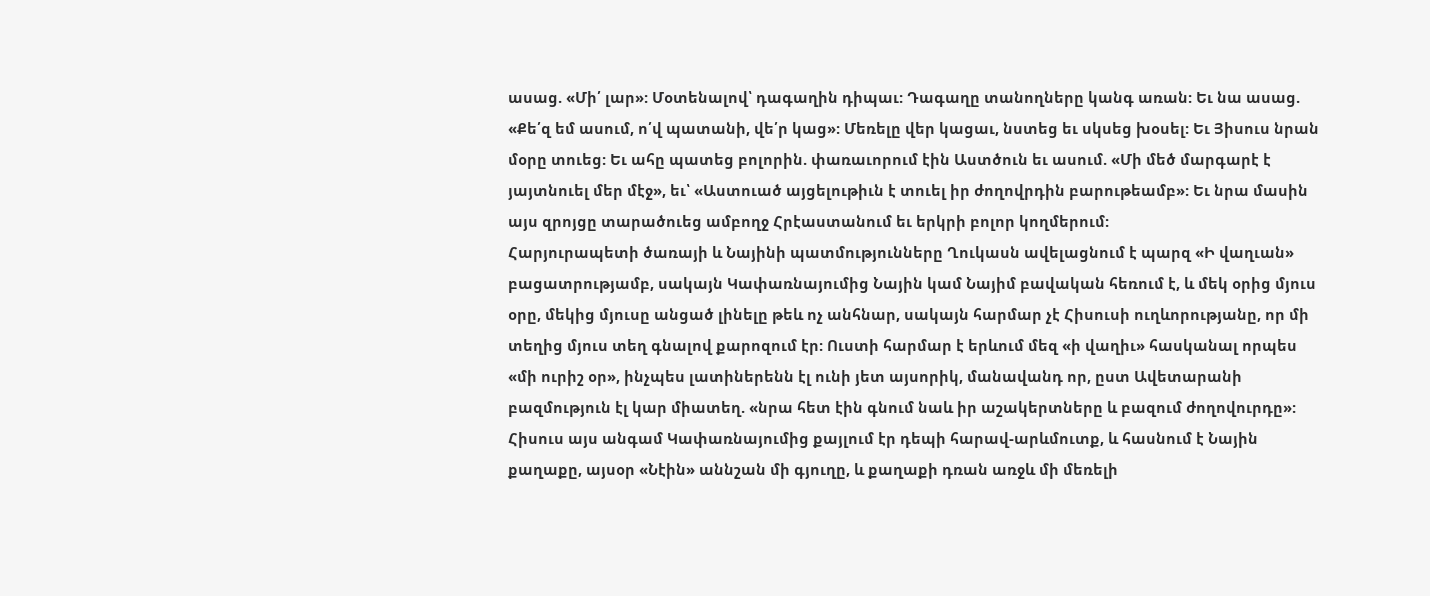ասաց. «Մի՛ լար»: Մօտենալով՝ դագաղին դիպաւ: Դագաղը տանողները կանգ առան: Եւ նա ասաց. «Քե՛զ եմ ասում, ո՛վ պատանի, վե՛ր կաց»: Մեռելը վեր կացաւ, նստեց եւ սկսեց խօսել: Եւ Յիսուս նրան մօրը տուեց: Եւ ահը պատեց բոլորին. փառաւորում էին Աստծուն եւ ասում. «Մի մեծ մարգարէ է յայտնուել մեր մէջ», եւ՝ «Աստուած այցելութիւն է տուել իր ժողովրդին բարութեամբ»: Եւ նրա մասին այս զրոյցը տարածուեց ամբողջ Հրէաստանում եւ երկրի բոլոր կողմերում:
Հարյուրապետի ծառայի և Նայինի պատմությունները Ղուկասն ավելացնում է պարզ «Ի վաղւան» բացատրությամբ, սակայն Կափառնայումից Նային կամ Նայիմ բավական հեռում է, և մեկ օրից մյուս օրը, մեկից մյուսը անցած լինելը թեև ոչ անհնար, սակայն հարմար չէ Հիսուսի ուղևորությանը, որ մի տեղից մյուս տեղ գնալով քարոզում էր: Ուստի հարմար է երևում մեզ «ի վաղիւ» հասկանալ որպես «մի ուրիշ օր», ինչպես լատիներենն էլ ունի յետ այսորիկ, մանավանդ որ, ըստ Ավետարանի բազմություն էլ կար միատեղ. «նրա հետ էին գնում նաև իր աշակերտները և բազում ժողովուրդը»:
Հիսուս այս անգամ Կափառնայումից քայլում էր դեպի հարավ-արևմուտք, և հասնում է Նային քաղաքը, այսօր «Նէին» աննշան մի գյուղը, և քաղաքի դռան առջև մի մեռելի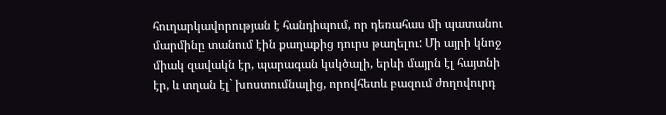հուղարկավորության է հանդիպում, որ դեռահաս մի պատանու մարմինը տանում էին քաղաքից դուրս թաղելու: Մի այրի կնոջ միակ զավակն էր, պարագան կսկծալի, երևի մայրն էլ հայտնի էր, և տղան էլ` խոստումնալից, որովհետև բազում ժողովուրդ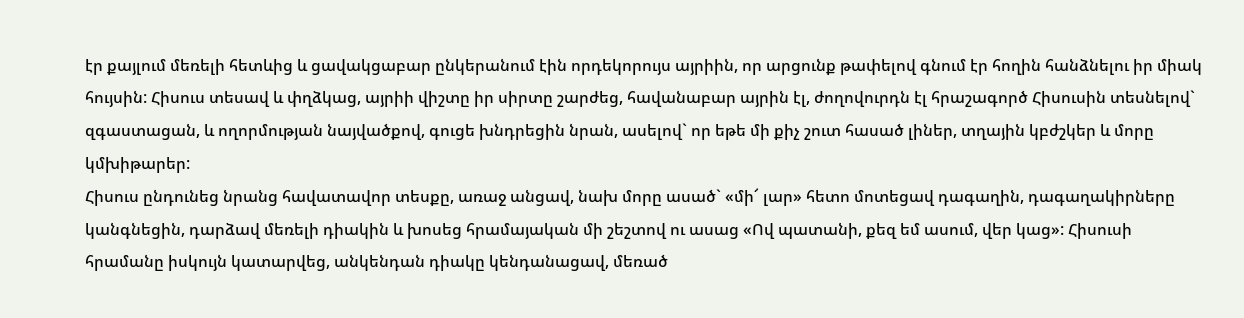էր քայլում մեռելի հետևից և ցավակցաբար ընկերանում էին որդեկորույս այրիին, որ արցունք թափելով գնում էր հողին հանձնելու իր միակ հույսին: Հիսուս տեսավ և փղձկաց, այրիի վիշտը իր սիրտը շարժեց, հավանաբար այրին էլ, ժողովուրդն էլ հրաշագործ Հիսուսին տեսնելով` զգաստացան, և ողորմության նայվածքով, գուցե խնդրեցին նրան, ասելով` որ եթե մի քիչ շուտ հասած լիներ, տղային կբժշկեր և մորը կմխիթարեր:
Հիսուս ընդունեց նրանց հավատավոր տեսքը, առաջ անցավ, նախ մորը ասած` «մի՜ լար» հետո մոտեցավ դագաղին, դագաղակիրները կանգնեցին, դարձավ մեռելի դիակին և խոսեց հրամայական մի շեշտով ու ասաց «Ով պատանի, քեզ եմ ասում, վեր կաց»: Հիսուսի հրամանը իսկույն կատարվեց, անկենդան դիակը կենդանացավ, մեռած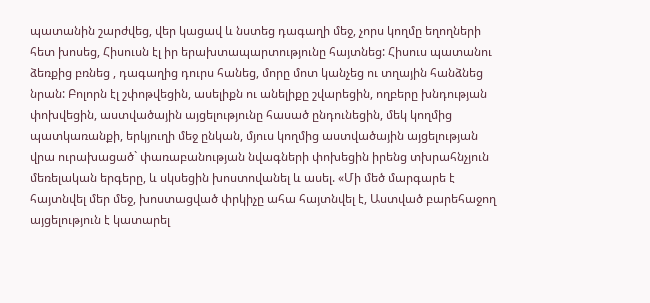պատանին շարժվեց, վեր կացավ և նստեց դագաղի մեջ, չորս կողմը եղողների հետ խոսեց, Հիսուսն էլ իր երախտապարտությունը հայտնեց: Հիսուս պատանու ձեռքից բռնեց , դագաղից դուրս հանեց, մորը մոտ կանչեց ու տղային հանձնեց նրան: Բոլորն էլ շփոթվեցին, ասելիքն ու անելիքը շվարեցին, ողբերը խնդության փոխվեցին, աստվածային այցելությունը հասած ընդունեցին, մեկ կողմից պատկառանքի, երկյուղի մեջ ընկան, մյուս կողմից աստվածային այցելության վրա ուրախացած` փառաբանության նվագների փոխեցին իրենց տխրահնչյուն մեռելական երգերը, և սկսեցին խոստովանել և ասել. «Մի մեծ մարգարե է հայտնվել մեր մեջ, խոստացված փրկիչը ահա հայտնվել է, Աստված բարեհաջող այցելություն է կատարել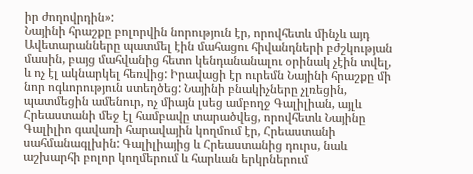իր ժողովրդին»:
Նայինի հրաշքը բոլորվին նորություն էր, որովհետև մինչև այդ Ավետարանները պատմել էին մահացու հիվանդների բժշկության մասին, բայց մահվանից հետո կենդանանալու օրինակ չէին տվել, և ոչ էլ ակնարկել հեռվից: Իրավացի էր ուրեմն Նայինի հրաշքը մի նոր ոգևորություն ստեղծեց: Նայինի բնակիչները չլռեցին, պատմեցին ամենուր, ոչ միայն լսեց ամբողջ Գալիլիան, այլև Հրեաստանի մեջ էլ համբավը տարածվեց, որովհետև Նայինը Գալիլիո գավառի հարավային կողմում էր, Հրեաստանի սահմանագլխին: Գալիլիայից և Հրեաստանից դուրս, նաև աշխարհի բոլոր կողմերում և հարևան երկրներում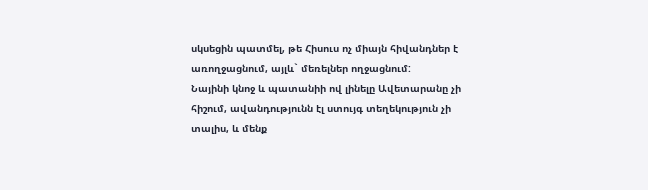սկսեցին պատմել, թե Հիսուս ոչ միայն հիվանդներ է առողջացնում, այլև` մեռելներ ողջացնում:
Նայինի կնոջ և պատանիի ով լինելը Ավետարանը չի հիշում, ավանդությունն էլ ստույգ տեղեկություն չի տալիս, և մենք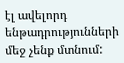էլ ավելորդ ենթադրությունների մեջ չենք մտնում: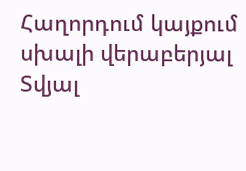Հաղորդում կայքում սխալի վերաբերյալ
Տվյալ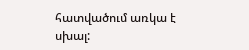հատվածում առկա է սխալ: